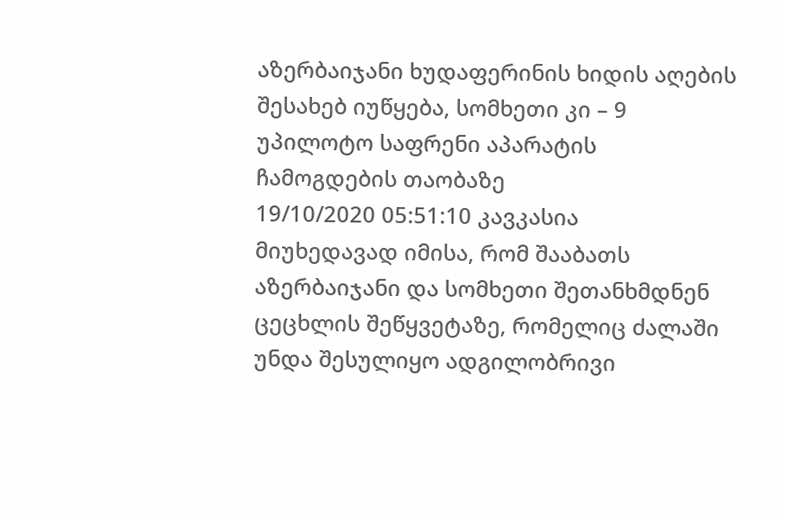აზერბაიჯანი ხუდაფერინის ხიდის აღების შესახებ იუწყება, სომხეთი კი – 9 უპილოტო საფრენი აპარატის ჩამოგდების თაობაზე
19/10/2020 05:51:10 კავკასია
მიუხედავად იმისა, რომ შააბათს აზერბაიჯანი და სომხეთი შეთანხმდნენ ცეცხლის შეწყვეტაზე, რომელიც ძალაში უნდა შესულიყო ადგილობრივი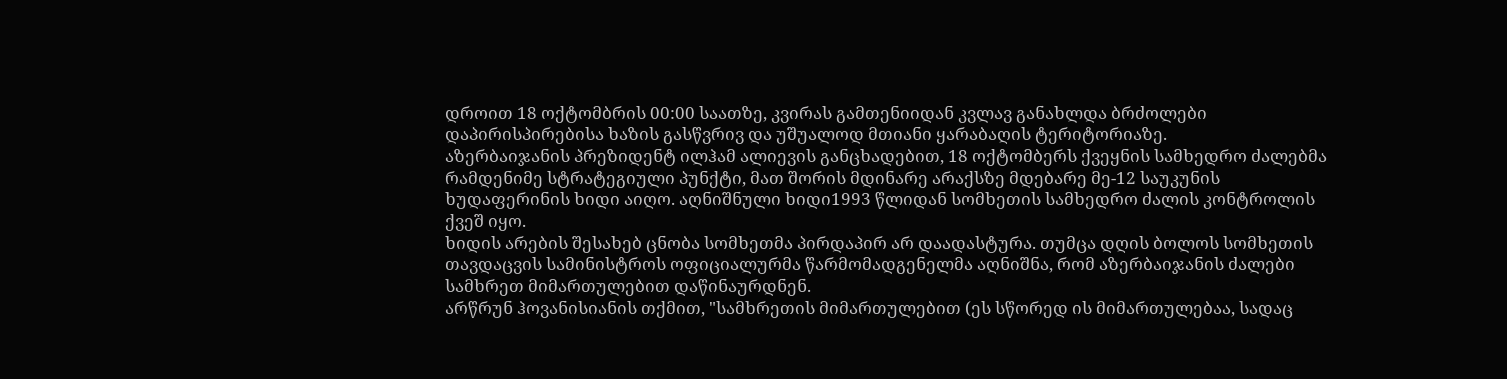დროით 18 ოქტომბრის 00:00 საათზე, კვირას გამთენიიდან კვლავ განახლდა ბრძოლები დაპირისპირებისა ხაზის გასწვრივ და უშუალოდ მთიანი ყარაბაღის ტერიტორიაზე.
აზერბაიჯანის პრეზიდენტ ილჰამ ალიევის განცხადებით, 18 ოქტომბერს ქვეყნის სამხედრო ძალებმა რამდენიმე სტრატეგიული პუნქტი, მათ შორის მდინარე არაქსზე მდებარე მე-12 საუკუნის ხუდაფერინის ხიდი აიღო. აღნიშნული ხიდი1993 წლიდან სომხეთის სამხედრო ძალის კონტროლის ქვეშ იყო.
ხიდის არების შესახებ ცნობა სომხეთმა პირდაპირ არ დაადასტურა. თუმცა დღის ბოლოს სომხეთის თავდაცვის სამინისტროს ოფიციალურმა წარმომადგენელმა აღნიშნა, რომ აზერბაიჯანის ძალები სამხრეთ მიმართულებით დაწინაურდნენ.
არწრუნ ჰოვანისიანის თქმით, "სამხრეთის მიმართულებით (ეს სწორედ ის მიმართულებაა, სადაც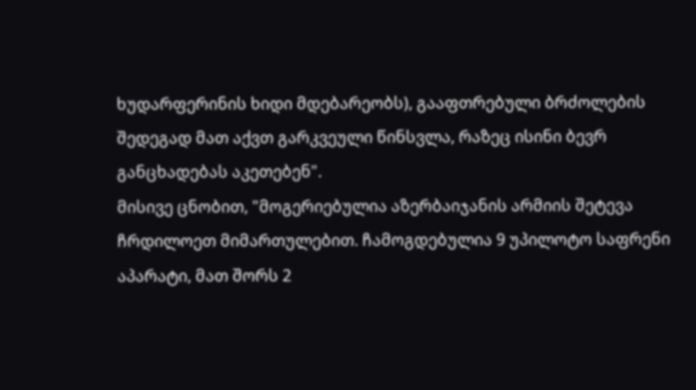ხუდარფერინის ხიდი მდებარეობს), გააფთრებული ბრძოლების შედეგად მათ აქვთ გარკვეული წინსვლა, რაზეც ისინი ბევრ განცხადებას აკეთებენ".
მისივე ცნობით, "მოგერიებულია აზერბაიჯანის არმიის შეტევა ჩრდილოეთ მიმართულებით. ჩამოგდებულია 9 უპილოტო საფრენი აპარატი, მათ შორს 2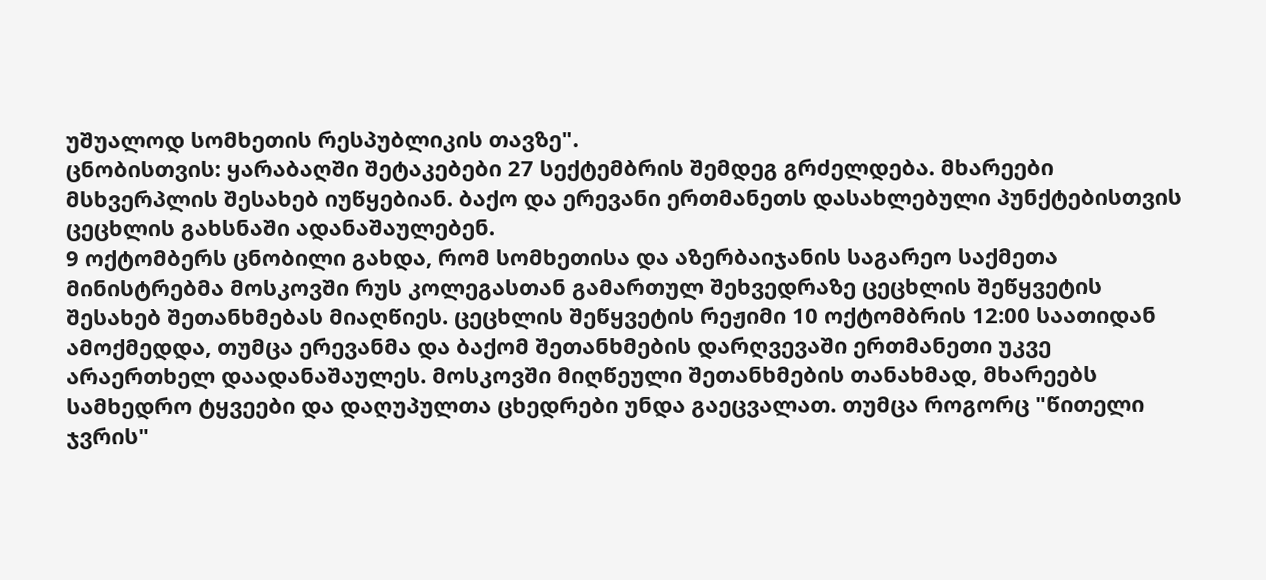უშუალოდ სომხეთის რესპუბლიკის თავზე".
ცნობისთვის: ყარაბაღში შეტაკებები 27 სექტემბრის შემდეგ გრძელდება. მხარეები მსხვერპლის შესახებ იუწყებიან. ბაქო და ერევანი ერთმანეთს დასახლებული პუნქტებისთვის ცეცხლის გახსნაში ადანაშაულებენ.
9 ოქტომბერს ცნობილი გახდა, რომ სომხეთისა და აზერბაიჯანის საგარეო საქმეთა მინისტრებმა მოსკოვში რუს კოლეგასთან გამართულ შეხვედრაზე ცეცხლის შეწყვეტის შესახებ შეთანხმებას მიაღწიეს. ცეცხლის შეწყვეტის რეჟიმი 10 ოქტომბრის 12:00 საათიდან ამოქმედდა, თუმცა ერევანმა და ბაქომ შეთანხმების დარღვევაში ერთმანეთი უკვე არაერთხელ დაადანაშაულეს. მოსკოვში მიღწეული შეთანხმების თანახმად, მხარეებს სამხედრო ტყვეები და დაღუპულთა ცხედრები უნდა გაეცვალათ. თუმცა როგორც "წითელი ჯვრის"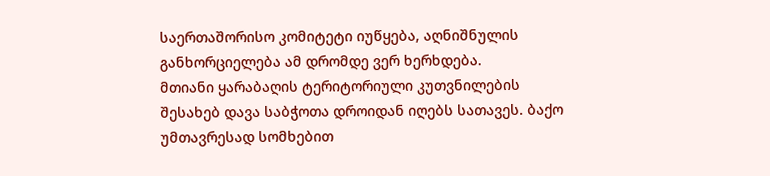საერთაშორისო კომიტეტი იუწყება, აღნიშნულის განხორციელება ამ დრომდე ვერ ხერხდება.
მთიანი ყარაბაღის ტერიტორიული კუთვნილების შესახებ დავა საბჭოთა დროიდან იღებს სათავეს. ბაქო უმთავრესად სომხებით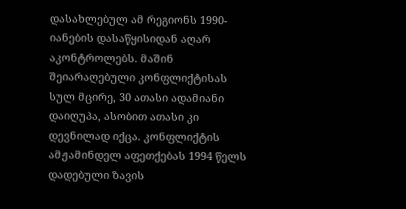დასახლებულ ამ რეგიონს 1990-იანების დასაწყისიდან აღარ აკონტროლებს. მაშინ შეიარაღებული კონფლიქტისას სულ მცირე, 30 ათასი ადამიანი დაიღუპა, ასობით ათასი კი დევნილად იქცა. კონფლიქტის ამჟამინდელ აფეთქებას 1994 წელს დადებული ზავის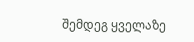შემდეგ ყველაზე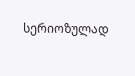სერიოზულად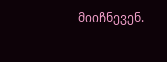მიიჩნევენ.